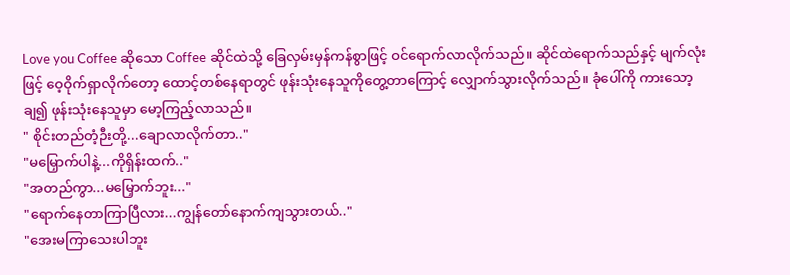Love you Coffee ဆိုသော Coffee ဆိုင်ထဲသို့ ခြေလှမ်းမှန်ကန်စွာဖြင့် ဝင်ရောက်လာလိုက်သည်။ ဆိုင်ထဲရောက်သည်နှင့် မျက်လုံးဖြင့် ဝေ့ဝိုက်ရှာလိုက်တော့ ထောင့်တစ်နေရာတွင် ဖုန်းသုံးနေသူကိုတွေ့တာကြောင့် လျှောက်သွားလိုက်သည်။ ခုံပေါ်ကို ကားသော့ချ၍ ဖုန်းသုံးနေသူမှာ မော့ကြည့်လာသည်။
" စိုင်းတည်တံ့ဉီးတို့...ချောလာလိုက်တာ.."
"မမြှောက်ပါနဲ့...ကိုရှိန်းထက်.."
"အတည်ကွာ...မမြှောက်ဘူး..."
"ရောက်နေတာကြာပြီလား...ကျွန်တော်နောက်ကျသွားတယ်.."
"အေးမကြာသေးပါဘူး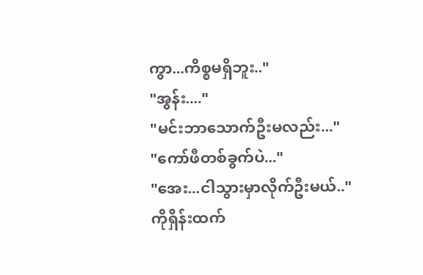ကွာ...ကိစ္စမရှိဘူး.."
"အွန်း...."
"မင်းဘာသောက်ဦးမလည်း..."
"ကော်ဖီတစ်ခွက်ပဲ..."
"အေး...ငါသွားမှာလိုက်ဦးမယ်.."
ကိုရှိန်းထက်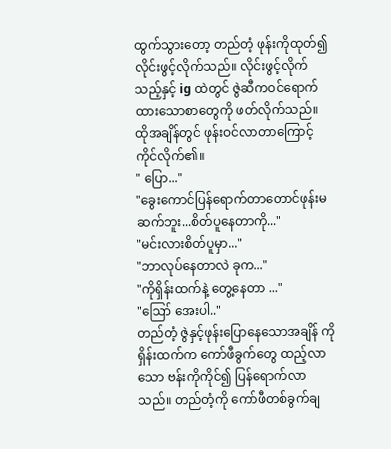ထွက်သွားတော့ တည်တံ့ ဖုန်းကိုထုတ်၍ လိုင်းဖွင့်လိုက်သည်။ လိုင်းဖွင့်လိုက်သည့်နှင့် ig ထဲတွင် ဇွဲဆီကဝင်ရောက်ထားသောစာတွေကို ဖတ်လိုက်သည်။ ထိုအချိန်တွင် ဖုန်းဝင်လာတာကြောင့် ကိုင်လိုက်၏။
" ပြော..."
"ခွေးကောင်ပြန်ရောက်တာတောင်ဖုန်းမဆက်ဘူး...စိတ်ပူနေတာကို..."
"မင်းလားစိတ်ပူမှာ..."
"ဘာလုပ်နေတာလဲ ခုက..."
"ကိုရှိန်းထက်နဲ့ တွေ့နေတာ ..."
"ဪ အေးပါ.."
တည်တံ့ ဇွဲနှင့်ဖုန်းပြောနေသောအချိန် ကိုရှိန်းထက်က ကော်ဖီခွက်တွေ ထည့်လာသော ဗန်းကိုကိုင်၍ ပြန်ရောက်လာသည်။ တည်တံ့ကို ကော်ဖီတစ်ခွက်ချ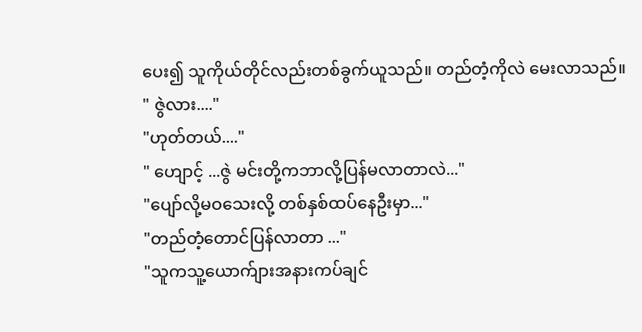ပေး၍ သူကိုယ်တိုင်လည်းတစ်ခွက်ယူသည်။ တည်တံ့ကိုလဲ မေးလာသည်။
" ဇွဲလား...."
"ဟုတ်တယ်...."
" ဟျောင့် ...ဇွဲ မင်းတို့ကဘာလို့ပြန်မလာတာလဲ..."
"ပျော်လို့မဝသေးလို့ တစ်နှစ်ထပ်နေဦးမှာ..."
"တည်တံ့တောင်ပြန်လာတာ ..."
"သူကသူ့ယောက်ျားအနားကပ်ချင်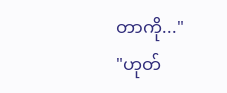တာကို..."
"ဟုတ်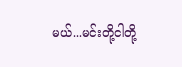မယ်...မင်းတို့ငါတို့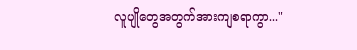လူပျိုတွေအတွက်အားကျစရာကွာ..."